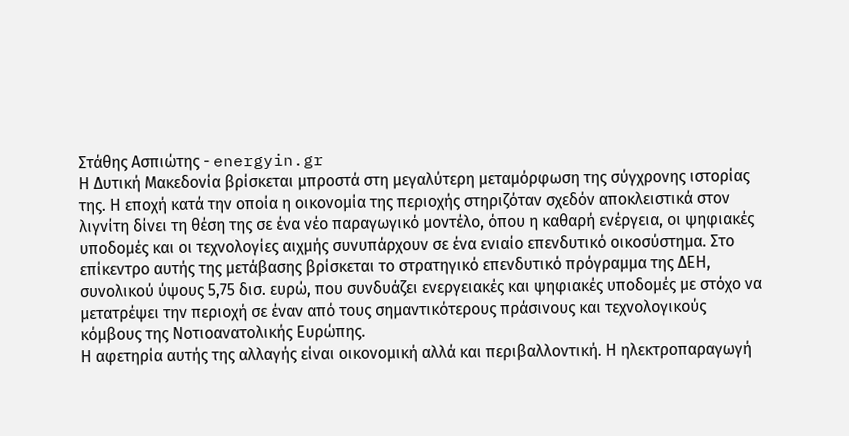Στάθης Ασπιώτης - energyin.gr
Η Δυτική Μακεδονία βρίσκεται μπροστά στη μεγαλύτερη μεταμόρφωση της σύγχρονης ιστορίας της. Η εποχή κατά την οποία η οικονομία της περιοχής στηριζόταν σχεδόν αποκλειστικά στον λιγνίτη δίνει τη θέση της σε ένα νέο παραγωγικό μοντέλο, όπου η καθαρή ενέργεια, οι ψηφιακές υποδομές και οι τεχνολογίες αιχμής συνυπάρχουν σε ένα ενιαίο επενδυτικό οικοσύστημα. Στο επίκεντρο αυτής της μετάβασης βρίσκεται το στρατηγικό επενδυτικό πρόγραμμα της ΔΕΗ, συνολικού ύψους 5,75 δισ. ευρώ, που συνδυάζει ενεργειακές και ψηφιακές υποδομές με στόχο να μετατρέψει την περιοχή σε έναν από τους σημαντικότερους πράσινους και τεχνολογικούς κόμβους της Νοτιοανατολικής Ευρώπης.
Η αφετηρία αυτής της αλλαγής είναι οικονομική αλλά και περιβαλλοντική. Η ηλεκτροπαραγωγή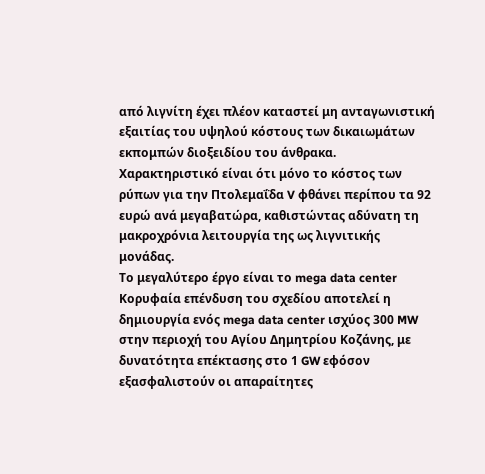από λιγνίτη έχει πλέον καταστεί μη ανταγωνιστική εξαιτίας του υψηλού κόστους των δικαιωμάτων εκπομπών διοξειδίου του άνθρακα. Χαρακτηριστικό είναι ότι μόνο το κόστος των ρύπων για την Πτολεμαΐδα V φθάνει περίπου τα 92 ευρώ ανά μεγαβατώρα, καθιστώντας αδύνατη τη μακροχρόνια λειτουργία της ως λιγνιτικής μονάδας.
Το μεγαλύτερο έργο είναι το mega data center
Κορυφαία επένδυση του σχεδίου αποτελεί η δημιουργία ενός mega data center ισχύος 300 MW στην περιοχή του Αγίου Δημητρίου Κοζάνης, με δυνατότητα επέκτασης στο 1 GW εφόσον εξασφαλιστούν οι απαραίτητες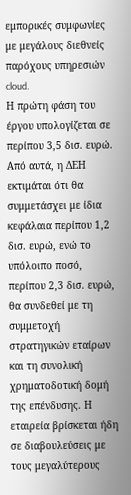εμπορικές συμφωνίες με μεγάλους διεθνείς παρόχους υπηρεσιών cloud.
Η πρώτη φάση του έργου υπολογίζεται σε περίπου 3,5 δισ. ευρώ. Από αυτά, η ΔΕΗ εκτιμάται ότι θα συμμετάσχει με ίδια κεφάλαια περίπου 1,2 δισ. ευρώ, ενώ το υπόλοιπο ποσό, περίπου 2,3 δισ. ευρώ, θα συνδεθεί με τη συμμετοχή στρατηγικών εταίρων και τη συνολική χρηματοδοτική δομή της επένδυσης. Η εταιρεία βρίσκεται ήδη σε διαβουλεύσεις με τους μεγαλύτερους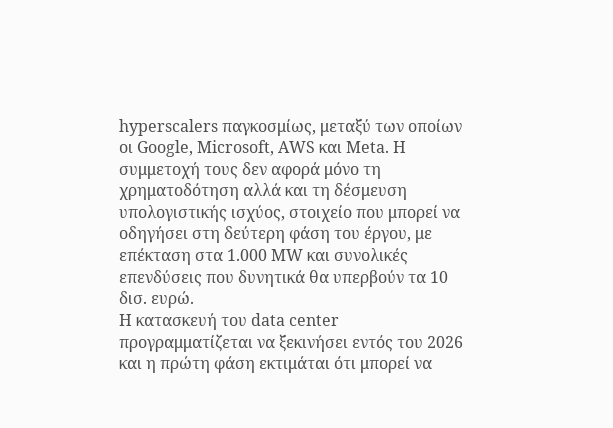hyperscalers παγκοσμίως, μεταξύ των οποίων οι Google, Microsoft, AWS και Meta. Η συμμετοχή τους δεν αφορά μόνο τη χρηματοδότηση αλλά και τη δέσμευση υπολογιστικής ισχύος, στοιχείο που μπορεί να οδηγήσει στη δεύτερη φάση του έργου, με επέκταση στα 1.000 MW και συνολικές επενδύσεις που δυνητικά θα υπερβούν τα 10 δισ. ευρώ.
Η κατασκευή του data center προγραμματίζεται να ξεκινήσει εντός του 2026 και η πρώτη φάση εκτιμάται ότι μπορεί να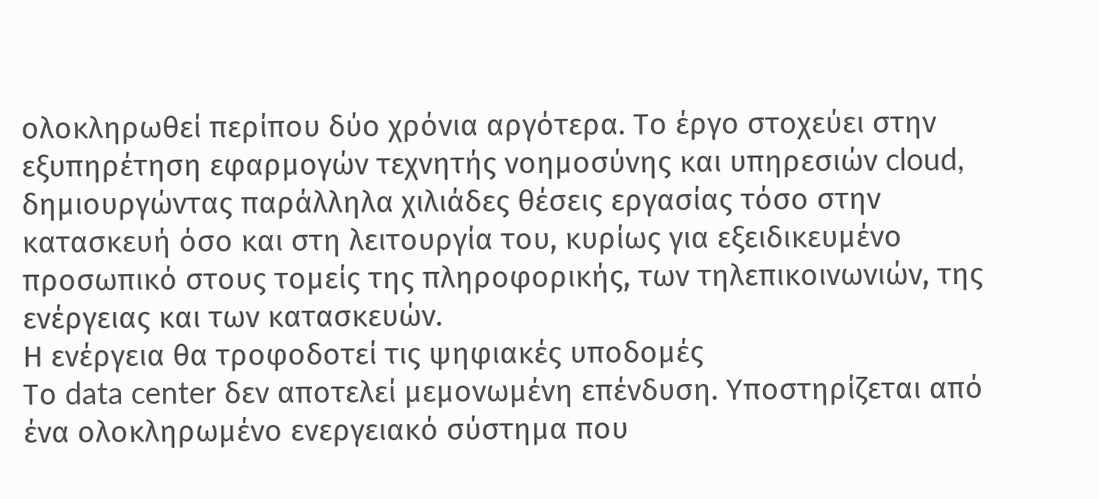ολοκληρωθεί περίπου δύο χρόνια αργότερα. Το έργο στοχεύει στην εξυπηρέτηση εφαρμογών τεχνητής νοημοσύνης και υπηρεσιών cloud, δημιουργώντας παράλληλα χιλιάδες θέσεις εργασίας τόσο στην κατασκευή όσο και στη λειτουργία του, κυρίως για εξειδικευμένο προσωπικό στους τομείς της πληροφορικής, των τηλεπικοινωνιών, της ενέργειας και των κατασκευών.
Η ενέργεια θα τροφοδοτεί τις ψηφιακές υποδομές
Το data center δεν αποτελεί μεμονωμένη επένδυση. Υποστηρίζεται από ένα ολοκληρωμένο ενεργειακό σύστημα που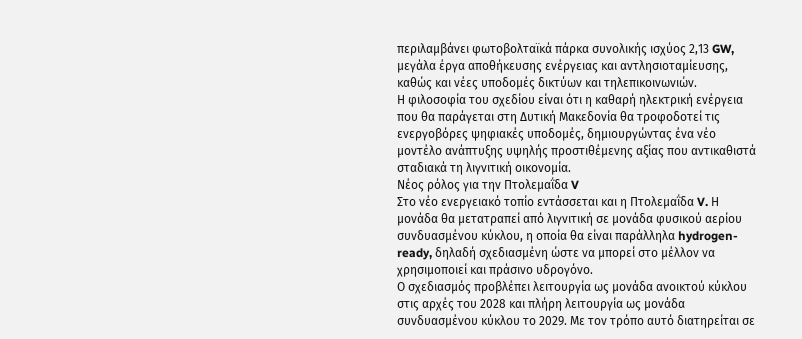περιλαμβάνει φωτοβολταϊκά πάρκα συνολικής ισχύος 2,13 GW, μεγάλα έργα αποθήκευσης ενέργειας και αντλησιοταμίευσης, καθώς και νέες υποδομές δικτύων και τηλεπικοινωνιών.
Η φιλοσοφία του σχεδίου είναι ότι η καθαρή ηλεκτρική ενέργεια που θα παράγεται στη Δυτική Μακεδονία θα τροφοδοτεί τις ενεργοβόρες ψηφιακές υποδομές, δημιουργώντας ένα νέο μοντέλο ανάπτυξης υψηλής προστιθέμενης αξίας που αντικαθιστά σταδιακά τη λιγνιτική οικονομία.
Νέος ρόλος για την Πτολεμαΐδα V
Στο νέο ενεργειακό τοπίο εντάσσεται και η Πτολεμαΐδα V. Η μονάδα θα μετατραπεί από λιγνιτική σε μονάδα φυσικού αερίου συνδυασμένου κύκλου, η οποία θα είναι παράλληλα hydrogen-ready, δηλαδή σχεδιασμένη ώστε να μπορεί στο μέλλον να χρησιμοποιεί και πράσινο υδρογόνο.
Ο σχεδιασμός προβλέπει λειτουργία ως μονάδα ανοικτού κύκλου στις αρχές του 2028 και πλήρη λειτουργία ως μονάδα συνδυασμένου κύκλου το 2029. Με τον τρόπο αυτό διατηρείται σε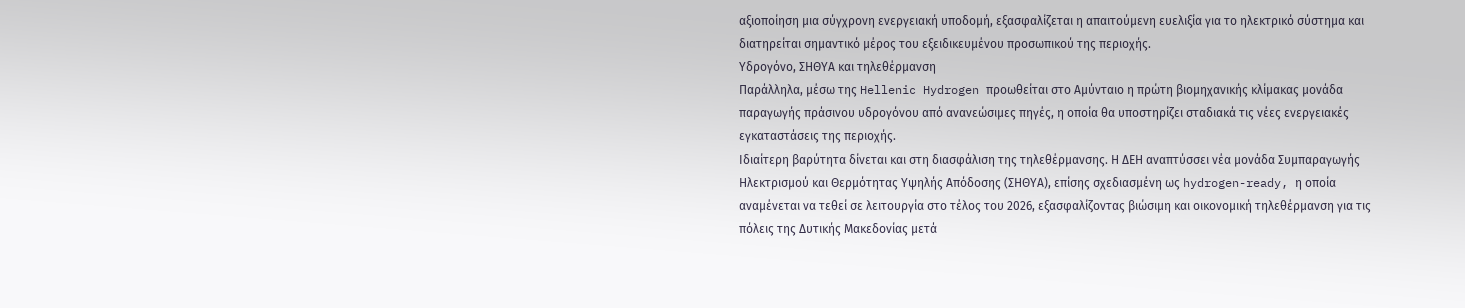αξιοποίηση μια σύγχρονη ενεργειακή υποδομή, εξασφαλίζεται η απαιτούμενη ευελιξία για το ηλεκτρικό σύστημα και διατηρείται σημαντικό μέρος του εξειδικευμένου προσωπικού της περιοχής.
Υδρογόνο, ΣΗΘΥΑ και τηλεθέρμανση
Παράλληλα, μέσω της Hellenic Hydrogen προωθείται στο Αμύνταιο η πρώτη βιομηχανικής κλίμακας μονάδα παραγωγής πράσινου υδρογόνου από ανανεώσιμες πηγές, η οποία θα υποστηρίζει σταδιακά τις νέες ενεργειακές εγκαταστάσεις της περιοχής.
Ιδιαίτερη βαρύτητα δίνεται και στη διασφάλιση της τηλεθέρμανσης. Η ΔΕΗ αναπτύσσει νέα μονάδα Συμπαραγωγής Ηλεκτρισμού και Θερμότητας Υψηλής Απόδοσης (ΣΗΘΥΑ), επίσης σχεδιασμένη ως hydrogen-ready, η οποία αναμένεται να τεθεί σε λειτουργία στο τέλος του 2026, εξασφαλίζοντας βιώσιμη και οικονομική τηλεθέρμανση για τις πόλεις της Δυτικής Μακεδονίας μετά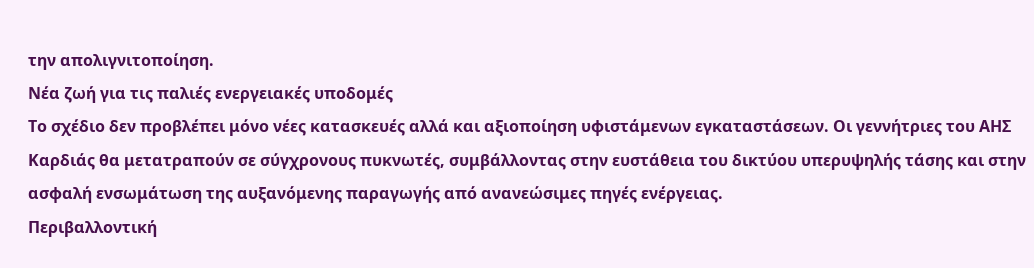την απολιγνιτοποίηση.
Νέα ζωή για τις παλιές ενεργειακές υποδομές
Το σχέδιο δεν προβλέπει μόνο νέες κατασκευές αλλά και αξιοποίηση υφιστάμενων εγκαταστάσεων. Οι γεννήτριες του ΑΗΣ Καρδιάς θα μετατραπούν σε σύγχρονους πυκνωτές, συμβάλλοντας στην ευστάθεια του δικτύου υπερυψηλής τάσης και στην ασφαλή ενσωμάτωση της αυξανόμενης παραγωγής από ανανεώσιμες πηγές ενέργειας.
Περιβαλλοντική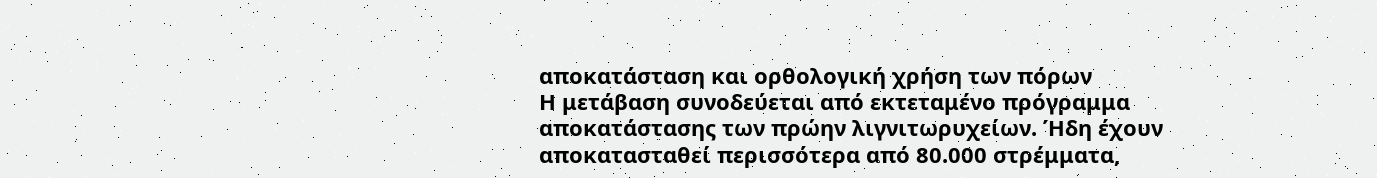αποκατάσταση και ορθολογική χρήση των πόρων
Η μετάβαση συνοδεύεται από εκτεταμένο πρόγραμμα αποκατάστασης των πρώην λιγνιτωρυχείων. Ήδη έχουν αποκατασταθεί περισσότερα από 80.000 στρέμματα,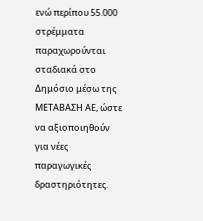ενώ περίπου 55.000 στρέμματα παραχωρούνται σταδιακά στο Δημόσιο μέσω της ΜΕΤΑΒΑΣΗ ΑΕ, ώστε να αξιοποιηθούν για νέες παραγωγικές δραστηριότητες.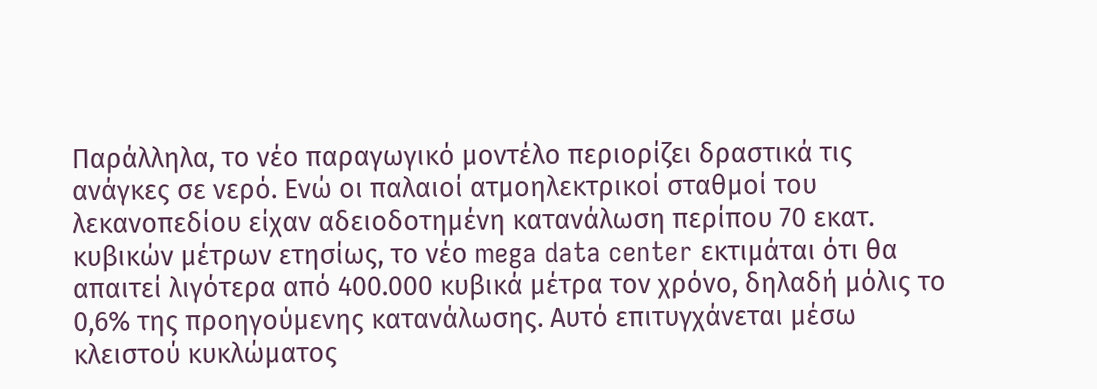Παράλληλα, το νέο παραγωγικό μοντέλο περιορίζει δραστικά τις ανάγκες σε νερό. Ενώ οι παλαιοί ατμοηλεκτρικοί σταθμοί του λεκανοπεδίου είχαν αδειοδοτημένη κατανάλωση περίπου 70 εκατ. κυβικών μέτρων ετησίως, το νέο mega data center εκτιμάται ότι θα απαιτεί λιγότερα από 400.000 κυβικά μέτρα τον χρόνο, δηλαδή μόλις το 0,6% της προηγούμενης κατανάλωσης. Αυτό επιτυγχάνεται μέσω κλειστού κυκλώματος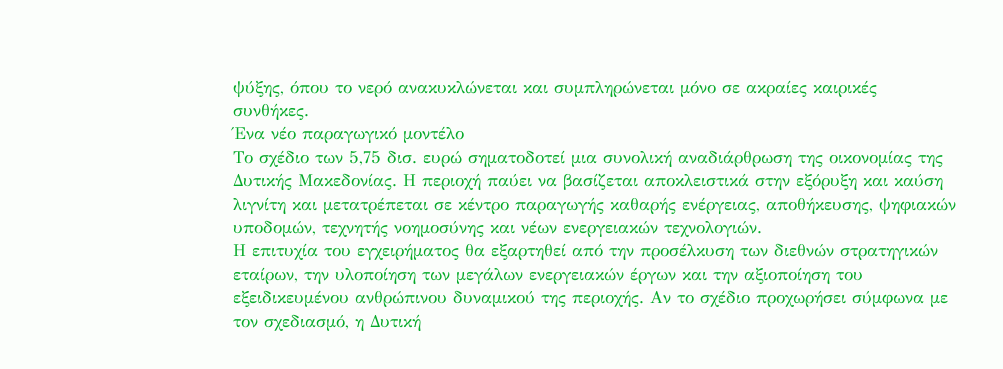ψύξης, όπου το νερό ανακυκλώνεται και συμπληρώνεται μόνο σε ακραίες καιρικές συνθήκες.
Ένα νέο παραγωγικό μοντέλο
Το σχέδιο των 5,75 δισ. ευρώ σηματοδοτεί μια συνολική αναδιάρθρωση της οικονομίας της Δυτικής Μακεδονίας. Η περιοχή παύει να βασίζεται αποκλειστικά στην εξόρυξη και καύση λιγνίτη και μετατρέπεται σε κέντρο παραγωγής καθαρής ενέργειας, αποθήκευσης, ψηφιακών υποδομών, τεχνητής νοημοσύνης και νέων ενεργειακών τεχνολογιών.
Η επιτυχία του εγχειρήματος θα εξαρτηθεί από την προσέλκυση των διεθνών στρατηγικών εταίρων, την υλοποίηση των μεγάλων ενεργειακών έργων και την αξιοποίηση του εξειδικευμένου ανθρώπινου δυναμικού της περιοχής. Αν το σχέδιο προχωρήσει σύμφωνα με τον σχεδιασμό, η Δυτική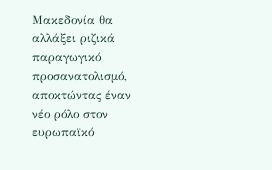Μακεδονία θα αλλάξει ριζικά παραγωγικό προσανατολισμό, αποκτώντας έναν νέο ρόλο στον ευρωπαϊκό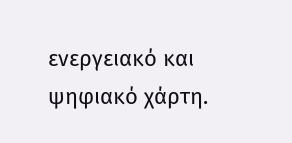ενεργειακό και ψηφιακό χάρτη.